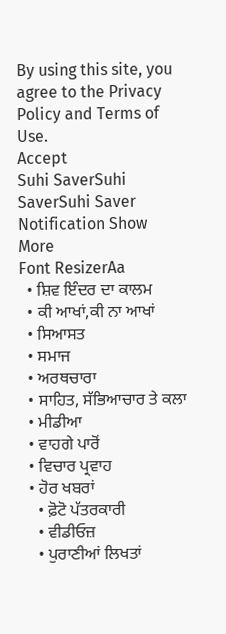By using this site, you agree to the Privacy Policy and Terms of Use.
Accept
Suhi SaverSuhi SaverSuhi Saver
Notification Show More
Font ResizerAa
  • ਸ਼ਿਵ ਇੰਦਰ ਦਾ ਕਾਲਮ
  • ਕੀ ਆਖਾਂ,ਕੀ ਨਾ ਆਖਾਂ
  • ਸਿਆਸਤ
  • ਸਮਾਜ
  • ਅਰਥਚਾਰਾ
  • ਸਾਹਿਤ, ਸੱਭਿਆਚਾਰ ਤੇ ਕਲਾ
  • ਮੀਡੀਆ
  • ਵਾਹਗੇ ਪਾਰੋਂ
  • ਵਿਚਾਰ ਪ੍ਰਵਾਹ
  • ਹੋਰ ਖਬਰਾਂ
    • ਫ਼ੋਟੋ ਪੱਤਰਕਾਰੀ
    • ਵੀਡੀਓਜ਼
    • ਪੁਰਾਣੀਆਂ ਲਿਖਤਾਂ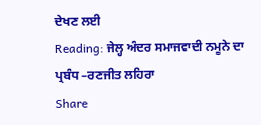ਦੇਖਣ ਲਈ
Reading: ਜੇਲ੍ਹ ਅੰਦਰ ਸਮਾਜਵਾਦੀ ਨਮੂਨੇ ਦਾ ਪ੍ਰਬੰਧ –ਰਣਜੀਤ ਲਹਿਰਾ
Share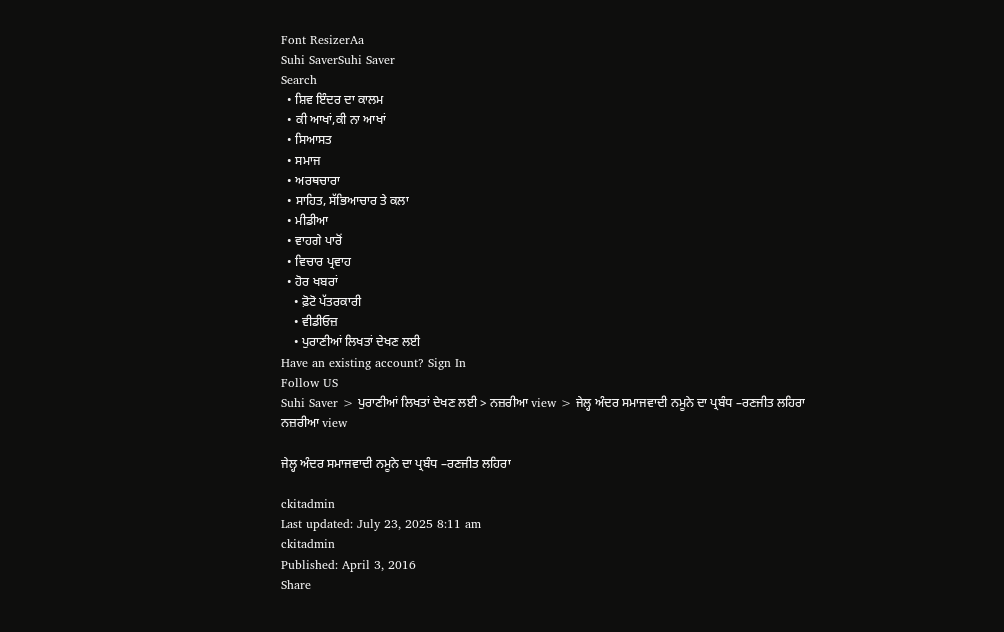Font ResizerAa
Suhi SaverSuhi Saver
Search
  • ਸ਼ਿਵ ਇੰਦਰ ਦਾ ਕਾਲਮ
  • ਕੀ ਆਖਾਂ,ਕੀ ਨਾ ਆਖਾਂ
  • ਸਿਆਸਤ
  • ਸਮਾਜ
  • ਅਰਥਚਾਰਾ
  • ਸਾਹਿਤ, ਸੱਭਿਆਚਾਰ ਤੇ ਕਲਾ
  • ਮੀਡੀਆ
  • ਵਾਹਗੇ ਪਾਰੋਂ
  • ਵਿਚਾਰ ਪ੍ਰਵਾਹ
  • ਹੋਰ ਖਬਰਾਂ
    • ਫ਼ੋਟੋ ਪੱਤਰਕਾਰੀ
    • ਵੀਡੀਓਜ਼
    • ਪੁਰਾਣੀਆਂ ਲਿਖਤਾਂ ਦੇਖਣ ਲਈ
Have an existing account? Sign In
Follow US
Suhi Saver > ਪੁਰਾਣੀਆਂ ਲਿਖਤਾਂ ਦੇਖਣ ਲਈ > ਨਜ਼ਰੀਆ view > ਜੇਲ੍ਹ ਅੰਦਰ ਸਮਾਜਵਾਦੀ ਨਮੂਨੇ ਦਾ ਪ੍ਰਬੰਧ –ਰਣਜੀਤ ਲਹਿਰਾ
ਨਜ਼ਰੀਆ view

ਜੇਲ੍ਹ ਅੰਦਰ ਸਮਾਜਵਾਦੀ ਨਮੂਨੇ ਦਾ ਪ੍ਰਬੰਧ –ਰਣਜੀਤ ਲਹਿਰਾ

ckitadmin
Last updated: July 23, 2025 8:11 am
ckitadmin
Published: April 3, 2016
Share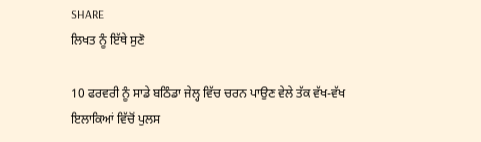SHARE
ਲਿਖਤ ਨੂੰ ਇੱਥੇ ਸੁਣੋ

10 ਫਰਵਰੀ ਨੂੰ ਸਾਡੇ ਬਠਿੰਡਾ ਜੇਲ੍ਹ ਵਿੱਚ ਚਰਨ ਪਾਉਣ ਵੇਲੇ ਤੱਕ ਵੱਖ-ਵੱਖ ਇਲਾਕਿਆਂ ਵਿੱਚੋਂ ਪੁਲਸ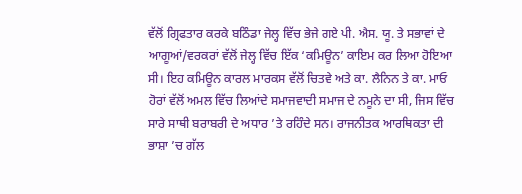ਵੱਲੋਂ ਗ੍ਰਿਫਤਾਰ ਕਰਕੇ ਬਠਿੰਡਾ ਜੇਲ੍ਹ ਵਿੱਚ ਭੇਜੇ ਗਏ ਪੀ. ਐਸ. ਯੂ. ਤੇ ਸਭਾਵਾਂ ਦੇ ਆਗੂਆਂ/ਵਰਕਰਾਂ ਵੱਲੋਂ ਜੇਲ੍ਹ ਵਿੱਚ ਇੱਕ ‘ਕਮਿਊਨ’ ਕਾਇਮ ਕਰ ਲਿਆ ਹੋਇਆ ਸੀ। ਇਹ ਕਮਿਊਨ ਕਾਰਲ ਮਾਰਕਸ ਵੱਲੋਂ ਚਿਤਵੇ ਅਤੇ ਕਾ. ਲੈਨਿਨ ਤੇ ਕਾ. ਮਾਓ ਹੋਰਾਂ ਵੱਲੋਂ ਅਮਲ ਵਿੱਚ ਲਿਆਂਦੇ ਸਮਾਜਵਾਦੀ ਸਮਾਜ ਦੇ ਨਮੂਨੇ ਦਾ ਸੀ, ਜਿਸ ਵਿੱਚ ਸਾਰੇ ਸਾਥੀ ਬਰਾਬਰੀ ਦੇ ਅਧਾਰ ’ਤੇ ਰਹਿੰਦੇ ਸਨ। ਰਾਜਨੀਤਕ ਆਰਥਿਕਤਾ ਦੀ ਭਾਸ਼ਾ ’ਚ ਗੱਲ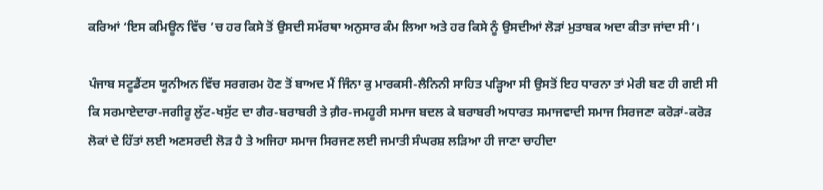ਕਰਿਆਂ ‘ਇਸ ਕਮਿਊਨ ਵਿੱਚ ’ਚ ਹਰ ਕਿਸੇ ਤੋਂ ਉਸਦੀ ਸਮੱਰਥਾ ਅਨੁਸਾਰ ਕੰਮ ਲਿਆ ਅਤੇ ਹਰ ਕਿਸੇ ਨੂੰ ਉਸਦੀਆਂ ਲੋੜਾਂ ਮੁਤਾਬਕ ਅਦਾ ਕੀਤਾ ਜਾਂਦਾ ਸੀ’।

ਪੰਜਾਬ ਸਟੂਡੈਂਟਸ ਯੂਨੀਅਨ ਵਿੱਚ ਸਰਗਰਮ ਹੋਣ ਤੋਂ ਬਾਅਦ ਮੈਂ ਜਿੰਨਾ ਕੁ ਮਾਰਕਸੀ-ਲੈਨਿਨੀ ਸਾਹਿਤ ਪੜ੍ਹਿਆ ਸੀ ਉਸਤੋਂ ਇਹ ਧਾਰਨਾ ਤਾਂ ਮੇਰੀ ਬਣ ਹੀ ਗਈ ਸੀ ਕਿ ਸਰਮਾਏਦਾਰਾ-ਜਗੀਰੂ ਲੁੱਟ-ਖਸੁੱਟ ਦਾ ਗੈਰ-ਬਰਾਬਰੀ ਤੇ ਗ਼ੈਰ-ਜਮਹੂਰੀ ਸਮਾਜ ਬਦਲ ਕੇ ਬਰਾਬਰੀ ਅਧਾਰਤ ਸਮਾਜਵਾਦੀ ਸਮਾਜ ਸਿਰਜਣਾ ਕਰੋੜਾਂ-ਕਰੋੜ ਲੋਕਾਂ ਦੇ ਹਿੱਤਾਂ ਲਈ ਅਣਸਰਦੀ ਲੋੜ ਹੈ ਤੇ ਅਜਿਹਾ ਸਮਾਜ ਸਿਰਜਣ ਲਈ ਜਮਾਤੀ ਸੰਘਰਸ਼ ਲੜਿਆ ਹੀ ਜਾਣਾ ਚਾਹੀਦਾ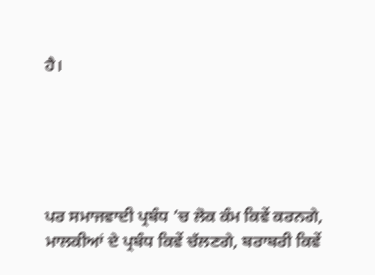ਹੈ।





ਪਰ ਸਮਾਜਵਾਦੀ ਪ੍ਰਬੰਧ ’ਚ ਲੋਕ ਕੰਮ ਕਿਵੇਂ ਕਰਨਗੇ, ਮਾਲਕੀਆਂ ਦੇ ਪ੍ਰਬੰਧ ਕਿਵੇਂ ਚੱਲਣਗੇ, ਬਰਾਬਰੀ ਕਿਵੇਂ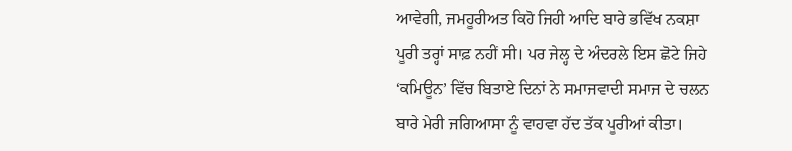ਆਵੇਗੀ, ਜਮਹੂਰੀਅਤ ਕਿਹੋ ਜਿਹੀ ਆਦਿ ਬਾਰੇ ਭਵਿੱਖ ਨਕਸ਼ਾ ਪੂਰੀ ਤਰ੍ਹਾਂ ਸਾਫ਼ ਨਹੀਂ ਸੀ। ਪਰ ਜੇਲ੍ਹ ਦੇ ਅੰਦਰਲੇ ਇਸ ਛੋਟੇ ਜਿਹੇ ‘ਕਮਿਊਨ’ ਵਿੱਚ ਬਿਤਾਏ ਦਿਨਾਂ ਨੇ ਸਮਾਜਵਾਦੀ ਸਮਾਜ ਦੇ ਚਲਨ ਬਾਰੇ ਮੇਰੀ ਜਗਿਆਸਾ ਨੂੰ ਵਾਹਵਾ ਹੱਦ ਤੱਕ ਪੂਰੀਆਂ ਕੀਤਾ।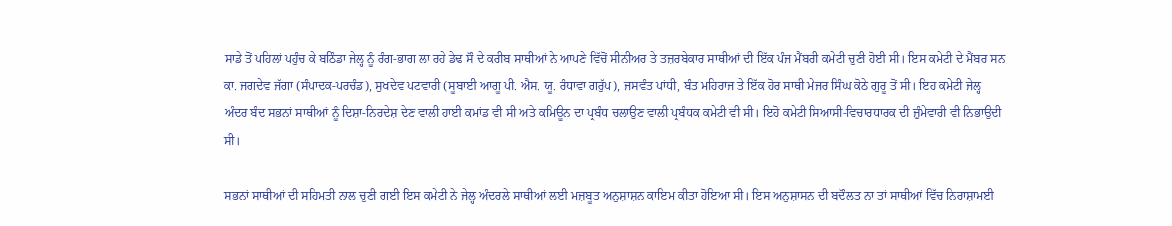ਸਾਡੇ ਤੋਂ ਪਹਿਲਾਂ ਪਹੁੰਚ ਕੇ ਬਠਿੰਡਾ ਜੇਲ੍ਹ ਨੂੰ ਰੰਗ-ਭਾਗ ਲਾ ਰਹੇ ਡੇਢ ਸੌ ਦੇ ਕਰੀਬ ਸਾਥੀਆਂ ਨੇ ਆਪਣੇ ਵਿੱਚੋਂ ਸੀਨੀਅਰ ਤੇ ਤਜ਼ਰਬੇਕਾਰ ਸਾਥੀਆਂ ਦੀ ਇੱਕ ਪੰਜ ਮੈਂਬਰੀ ਕਮੇਟੀ ਚੁਣੀ ਹੋਈ ਸੀ। ਇਸ ਕਮੇਟੀ ਦੇ ਮੈਂਬਰ ਸਨ ਕਾ. ਜਗਦੇਵ ਜੱਗਾ (ਸੰਪਾਦਕ-ਪਰਚੰਡ), ਸੁਖਦੇਵ ਪਟਵਾਰੀ (ਸੂਬਾਈ ਆਗੂ ਪੀ. ਐਸ. ਯੂ. ਰੰਧਾਵਾ ਗਰੁੱਪ), ਜਸਵੰਤ ਪਾਂਧੀ, ਬੰਤ ਮਹਿਰਾਜ ਤੇ ਇੱਕ ਹੋਰ ਸਾਥੀ ਮੇਜਰ ਸਿੰਘ ਕੋਠੇ ਗੁਰੂ ਤੋਂ ਸੀ। ਇਹ ਕਮੇਟੀ ਜੇਲ੍ਹ ਅੰਦਰ ਬੰਦ ਸਭਨਾਂ ਸਾਥੀਆਂ ਨੂੰ ਦਿਸ਼ਾ-ਨਿਰਦੇਸ਼ ਦੇਣ ਵਾਲੀ ਹਾਈ ਕਮਾਂਡ ਵੀ ਸੀ ਅਤੇ ਕਮਿਊਨ ਦਾ ਪ੍ਰਬੰਧ ਚਲਾਉਣ ਵਾਲੀ ਪ੍ਰਬੰਧਕ ਕਮੇਟੀ ਵੀ ਸੀ। ਇਹੋ ਕਮੇਟੀ ਸਿਆਸੀ-ਵਿਚਾਰਧਾਰਕ ਦੀ ਜ਼ੁੰਮੇਵਾਰੀ ਵੀ ਨਿਭਾਉਦੀ ਸੀ।

ਸਭਨਾਂ ਸਾਥੀਆਂ ਦੀ ਸਹਿਮਤੀ ਨਾਲ ਚੁਣੀ ਗਈ ਇਸ ਕਮੇਟੀ ਨੇ ਜੇਲ੍ਹ ਅੰਦਰਲੇ ਸਾਥੀਆਂ ਲਈ ਮਜ਼ਬੂਤ ਅਨੁਸ਼ਾਸ਼ਨ ਕਾਇਮ ਕੀਤਾ ਹੋਇਆ ਸੀ। ਇਸ ਅਨੁਸ਼ਾਸਨ ਦੀ ਬਦੌਲਤ ਨਾ ਤਾਂ ਸਾਥੀਆਂ ਵਿੱਚ ਨਿਰਾਸ਼ਾਮਈ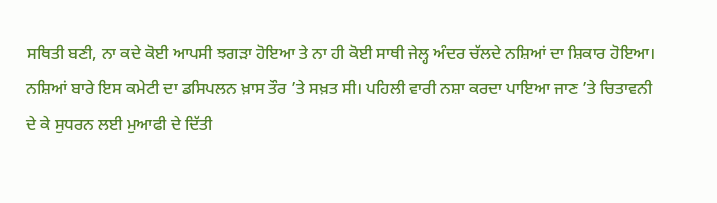ਸਥਿਤੀ ਬਣੀ, ਨਾ ਕਦੇ ਕੋਈ ਆਪਸੀ ਝਗੜਾ ਹੋਇਆ ਤੇ ਨਾ ਹੀ ਕੋਈ ਸਾਥੀ ਜੇਲ੍ਹ ਅੰਦਰ ਚੱਲਦੇ ਨਸ਼ਿਆਂ ਦਾ ਸ਼ਿਕਾਰ ਹੋਇਆ। ਨਸ਼ਿਆਂ ਬਾਰੇ ਇਸ ਕਮੇਟੀ ਦਾ ਡਸਿਪਲਨ ਖ਼ਾਸ ਤੌਰ ’ਤੇ ਸਖ਼ਤ ਸੀ। ਪਹਿਲੀ ਵਾਰੀ ਨਸ਼ਾ ਕਰਦਾ ਪਾਇਆ ਜਾਣ ’ਤੇ ਚਿਤਾਵਨੀ ਦੇ ਕੇ ਸੁਧਰਨ ਲਈ ਮੁਆਫੀ ਦੇ ਦਿੱਤੀ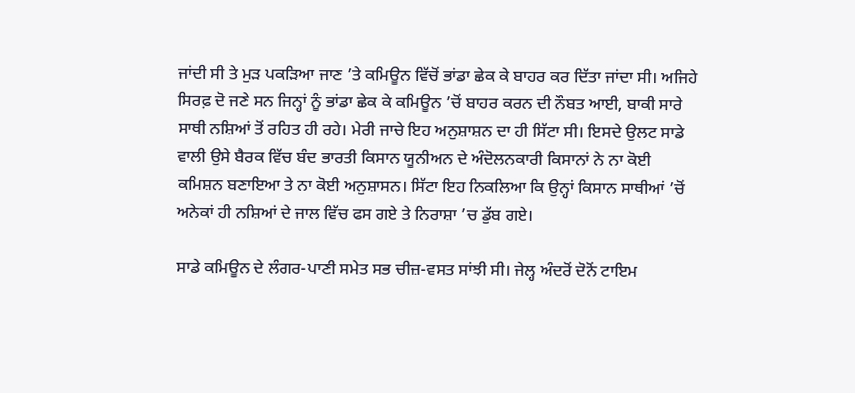ਜਾਂਦੀ ਸੀ ਤੇ ਮੁੜ ਪਕੜਿਆ ਜਾਣ ’ਤੇ ਕਮਿਊਨ ਵਿੱਚੋਂ ਭਾਂਡਾ ਛੇਕ ਕੇ ਬਾਹਰ ਕਰ ਦਿੱਤਾ ਜਾਂਦਾ ਸੀ। ਅਜਿਹੇ ਸਿਰਫ਼ ਦੋ ਜਣੇ ਸਨ ਜਿਨ੍ਹਾਂ ਨੂੰ ਭਾਂਡਾ ਛੇਕ ਕੇ ਕਮਿਊਨ ’ਚੋਂ ਬਾਹਰ ਕਰਨ ਦੀ ਨੌਬਤ ਆਈ, ਬਾਕੀ ਸਾਰੇ ਸਾਥੀ ਨਸ਼ਿਆਂ ਤੋਂ ਰਹਿਤ ਹੀ ਰਹੇ। ਮੇਰੀ ਜਾਚੇ ਇਹ ਅਨੁਸ਼ਾਸ਼ਨ ਦਾ ਹੀ ਸਿੱਟਾ ਸੀ। ਇਸਦੇ ਉਲਟ ਸਾਡੇ ਵਾਲੀ ਉਸੇ ਬੈਰਕ ਵਿੱਚ ਬੰਦ ਭਾਰਤੀ ਕਿਸਾਨ ਯੂਨੀਅਨ ਦੇ ਅੰਦੋਲਨਕਾਰੀ ਕਿਸਾਨਾਂ ਨੇ ਨਾ ਕੋਈ ਕਮਿਸ਼ਨ ਬਣਾਇਆ ਤੇ ਨਾ ਕੋਈ ਅਨੁਸ਼ਾਸਨ। ਸਿੱਟਾ ਇਹ ਨਿਕਲਿਆ ਕਿ ਉਨ੍ਹਾਂ ਕਿਸਾਨ ਸਾਥੀਆਂ ’ਚੋਂ ਅਨੇਕਾਂ ਹੀ ਨਸ਼ਿਆਂ ਦੇ ਜਾਲ ਵਿੱਚ ਫਸ ਗਏ ਤੇ ਨਿਰਾਸ਼ਾ ’ਚ ਡੁੱਬ ਗਏ।

ਸਾਡੇ ਕਮਿਊਨ ਦੇ ਲੰਗਰ-ਪਾਣੀ ਸਮੇਤ ਸਭ ਚੀਜ਼-ਵਸਤ ਸਾਂਝੀ ਸੀ। ਜੇਲ੍ਹ ਅੰਦਰੋਂ ਦੋਨੋਂ ਟਾਇਮ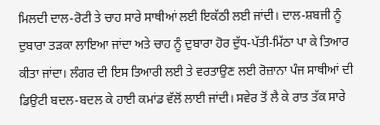ਮਿਲਦੀ ਦਾਲ-ਰੋਟੀ ਤੇ ਚਾਹ ਸਾਰੇ ਸਾਥੀਆਂ ਲਈ ਇਕੱਠੀ ਲਈ ਜਾਂਦੀ। ਦਾਲ-ਸ਼ਬਜੀ ਨੂੰ ਦੁਬਾਰਾ ਤੜਕਾ ਲਾਇਆ ਜਾਂਦਾ ਅਤੇ ਚਾਹ ਨੂੰ ਦੁਬਾਰਾ ਹੋਰ ਦੁੱਧ-ਪੱਤੀ-ਮਿੱਠਾ ਪਾ ਕੇ ਤਿਆਰ ਕੀਤਾ ਜਾਂਦਾ। ਲੰਗਰ ਦੀ ਇਸ ਤਿਆਰੀ ਲਈ ਤੇ ਵਰਤਾਉਣ ਲਈ ਰੋਜ਼ਾਨਾ ਪੰਜ ਸਾਥੀਆਂ ਦੀ ਡਿਉਟੀ ਬਦਲ-ਬਦਲ ਕੇ ਹਾਈ ਕਮਾਂਡ ਵੱਲੋਂ ਲਾਈ ਜਾਂਦੀ। ਸਵੇਰ ਤੋਂ ਲੈ ਕੇ ਰਾਤ ਤੱਕ ਸਾਰੇ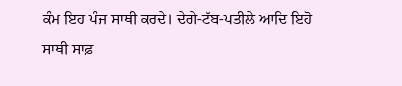ਕੰਮ ਇਹ ਪੰਜ ਸਾਥੀ ਕਰਦੇ। ਦੇਗੇ-ਟੱਬ-ਪਤੀਲੇ ਆਦਿ ਇਹੋ ਸਾਥੀ ਸਾਫ਼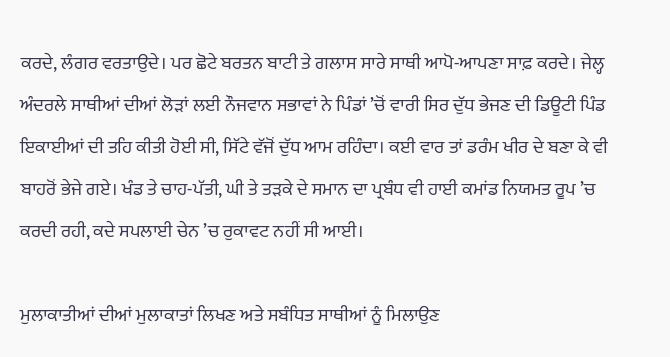ਕਰਦੇ, ਲੰਗਰ ਵਰਤਾਉਦੇ। ਪਰ ਛੋਟੇ ਬਰਤਨ ਬਾਟੀ ਤੇ ਗਲਾਸ ਸਾਰੇ ਸਾਥੀ ਆਪੋ-ਆਪਣਾ ਸਾਫ਼ ਕਰਦੇ। ਜੇਲ੍ਹ ਅੰਦਰਲੇ ਸਾਥੀਆਂ ਦੀਆਂ ਲੋੜਾਂ ਲਈ ਨੌਜਵਾਨ ਸਭਾਵਾਂ ਨੇ ਪਿੰਡਾਂ ’ਚੋਂ ਵਾਰੀ ਸਿਰ ਦੁੱਧ ਭੇਜਣ ਦੀ ਡਿਊਟੀ ਪਿੰਡ ਇਕਾਈਆਂ ਦੀ ਤਹਿ ਕੀਤੀ ਹੋਈ ਸੀ, ਸਿੱਟੇ ਵੱਜੋਂ ਦੁੱਧ ਆਮ ਰਹਿੰਦਾ। ਕਈ ਵਾਰ ਤਾਂ ਡਰੰਮ ਖੀਰ ਦੇ ਬਣਾ ਕੇ ਵੀ ਬਾਹਰੋਂ ਭੇਜੇ ਗਏ। ਖੰਡ ਤੇ ਚਾਹ-ਪੱਤੀ, ਘੀ ਤੇ ਤੜਕੇ ਦੇ ਸਮਾਨ ਦਾ ਪ੍ਰਬੰਧ ਵੀ ਹਾਈ ਕਮਾਂਡ ਨਿਯਮਤ ਰੂਪ ’ਚ ਕਰਦੀ ਰਹੀ, ਕਦੇ ਸਪਲਾਈ ਚੇਨ ’ਚ ਰੁਕਾਵਟ ਨਹੀਂ ਸੀ ਆਈ।

ਮੁਲਾਕਾਤੀਆਂ ਦੀਆਂ ਮੁਲਾਕਾਤਾਂ ਲਿਖਣ ਅਤੇ ਸਬੰਧਿਤ ਸਾਥੀਆਂ ਨੂੰ ਮਿਲਾਉਣ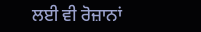ਲਈ ਵੀ ਰੋਜ਼ਾਨਾਂ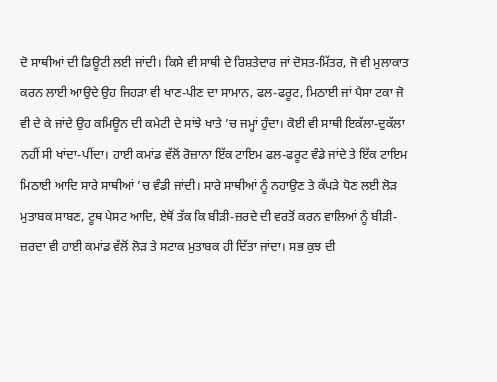ਦੋ ਸਾਥੀਆਂ ਦੀ ਡਿਊਟੀ ਲਈ ਜਾਂਦੀ। ਕਿਸੇ ਵੀ ਸਾਥੀ ਦੇ ਰਿਸ਼ਤੇਦਾਰ ਜਾਂ ਦੋਸਤ-ਮਿੱਤਰ, ਜੋ ਵੀ ਮੁਲਾਕਾਤ ਕਰਨ ਲਾਈ ਆਉਦੇ ਉਹ ਜਿਹੜਾ ਵੀ ਖਾਣ-ਪੀਣ ਦਾ ਸਾਮਾਨ, ਫਲ-ਫਰੂਟ, ਮਿਠਾਈ ਜਾਂ ਪੈਸਾ ਟਕਾ ਜੋ ਵੀ ਦੇ ਕੇ ਜਾਂਦੇ ਉਹ ਕਮਿਊਨ ਦੀ ਕਮੇਟੀ ਦੇ ਸਾਂਝੇ ਖਾਤੇ ’ਚ ਜਮ੍ਹਾਂ ਹੁੰਦਾ। ਕੋਈ ਵੀ ਸਾਥੀ ਇਕੱਲਾ-ਦੁਕੱਲਾ ਨਹੀਂ ਸੀ ਖਾਂਦਾ-ਪੀਂਦਾ। ਹਾਈ ਕਮਾਂਡ ਵੱਲੋਂ ਰੋਜ਼ਾਨਾ ਇੱਕ ਟਾਇਮ ਫਲ-ਫਰੂਟ ਵੰਡੇ ਜਾਂਦੇ ਤੇ ਇੱਕ ਟਾਇਮ ਮਿਠਾਈ ਆਦਿ ਸਾਰੇ ਸਾਥੀਆਂ ’ਚ ਵੰਡੀ ਜਾਂਦੀ। ਸਾਰੇ ਸਾਥੀਆਂ ਨੂੰ ਨਹਾਉਣ ਤੇ ਕੱਪੜੇ ਧੋਣ ਲਈ ਲੋੜ ਮੁਤਾਬਕ ਸਾਬਣ, ਟੂਥ ਪੇਸਟ ਆਦਿ, ਏਥੋਂ ਤੱਕ ਕਿ ਬੀੜੀ-ਜ਼ਰਦੇ ਦੀ ਵਰਤੋਂ ਕਰਨ ਵਾਲਿਆਂ ਨੂੰ ਬੀੜੀ-ਜ਼ਰਦਾ ਵੀ ਹਾਈ ਕਮਾਂਡ ਵੱਲੋਂ ਲੋੜ ਤੇ ਸਟਾਕ ਮੁਤਾਬਕ ਹੀ ਦਿੱਤਾ ਜਾਂਦਾ। ਸਭ ਕੁਝ ਦੀ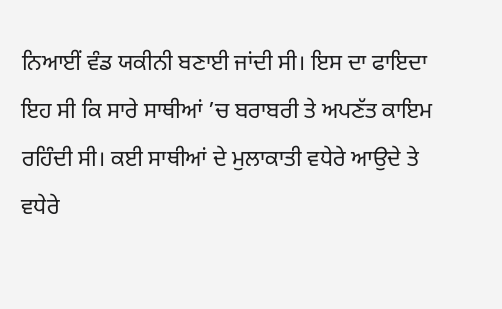ਨਿਆਈਂ ਵੰਡ ਯਕੀਨੀ ਬਣਾਈ ਜਾਂਦੀ ਸੀ। ਇਸ ਦਾ ਫਾਇਦਾ ਇਹ ਸੀ ਕਿ ਸਾਰੇ ਸਾਥੀਆਂ ’ਚ ਬਰਾਬਰੀ ਤੇ ਅਪਣੱਤ ਕਾਇਮ ਰਹਿੰਦੀ ਸੀ। ਕਈ ਸਾਥੀਆਂ ਦੇ ਮੁਲਾਕਾਤੀ ਵਧੇਰੇ ਆਉਦੇ ਤੇ ਵਧੇਰੇ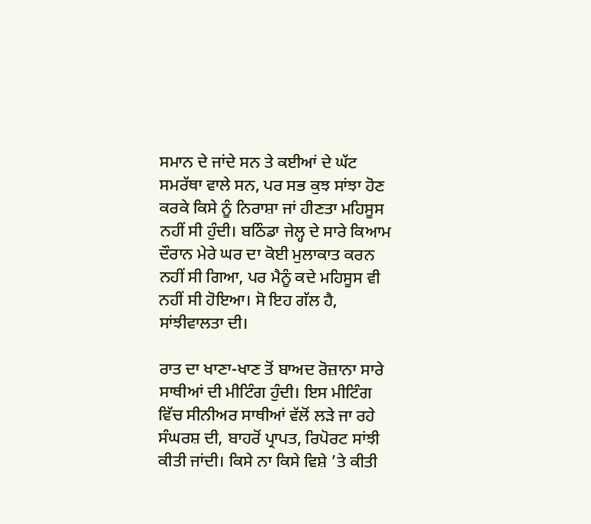ਸਮਾਨ ਦੇ ਜਾਂਦੇ ਸਨ ਤੇ ਕਈਆਂ ਦੇ ਘੱਟ ਸਮਰੱਥਾ ਵਾਲੇ ਸਨ, ਪਰ ਸਭ ਕੁਝ ਸਾਂਝਾ ਹੋਣ ਕਰਕੇ ਕਿਸੇ ਨੂੰ ਨਿਰਾਸ਼ਾ ਜਾਂ ਹੀਣਤਾ ਮਹਿਸੂਸ ਨਹੀਂ ਸੀ ਹੁੰਦੀ। ਬਠਿੰਡਾ ਜੇਲ੍ਹ ਦੇ ਸਾਰੇ ਕਿਆਮ ਦੌਰਾਨ ਮੇਰੇ ਘਰ ਦਾ ਕੋਈ ਮੁਲਾਕਾਤ ਕਰਨ ਨਹੀਂ ਸੀ ਗਿਆ, ਪਰ ਮੈਨੂੰ ਕਦੇ ਮਹਿਸੂਸ ਵੀ ਨਹੀਂ ਸੀ ਹੋਇਆ। ਸੋ ਇਹ ਗੱਲ ਹੈ, ਸਾਂਝੀਵਾਲਤਾ ਦੀ।

ਰਾਤ ਦਾ ਖਾਣਾ-ਖਾਣ ਤੋਂ ਬਾਅਦ ਰੋਜ਼ਾਨਾ ਸਾਰੇ ਸਾਥੀਆਂ ਦੀ ਮੀਟਿੰਗ ਹੁੰਦੀ। ਇਸ ਮੀਟਿੰਗ ਵਿੱਚ ਸੀਨੀਅਰ ਸਾਥੀਆਂ ਵੱਲੋਂ ਲੜੇ ਜਾ ਰਹੇ ਸੰਘਰਸ਼ ਦੀ, ਬਾਹਰੋਂ ਪ੍ਰਾਪਤ, ਰਿਪੋਰਟ ਸਾਂਝੀ ਕੀਤੀ ਜਾਂਦੀ। ਕਿਸੇ ਨਾ ਕਿਸੇ ਵਿਸ਼ੇ ’ਤੇ ਕੀਤੀ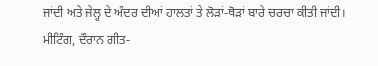ਜਾਂਦੀ ਅਤੇ ਜੇਲ੍ਹ ਦੇ ਅੰਦਰ ਦੀਆਂ ਹਾਲਤਾਂ ਤੇ ਲੋੜਾਂ-ਥੋੜਾਂ ਬਾਰੇ ਚਰਚਾ ਕੀਤੀ ਜਾਂਦੀ। ਮੀਟਿੰਗ, ਦੌਰਾਨ ਗੀਤ-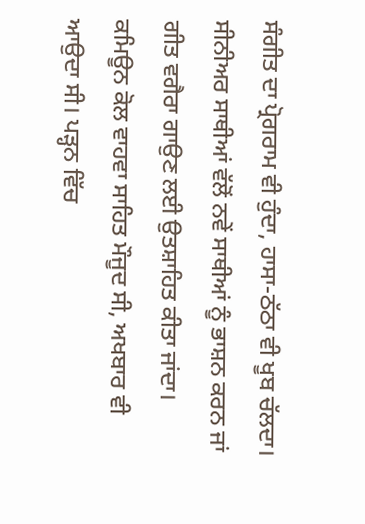ਸੰਗੀਤ ਦਾ ਪ੍ਰੋਗਰਾਮ ਵੀ ਹੁੰਦਾ, ਹਾਸਾ-ਠੱਠਾ ਵੀ ਖੂਬ ਚੱਲਦਾ। ਸੀਨੀਅਰ ਸਾਥੀਆਂ ਵੱਲੋਂ ਨਵੇਂ ਸਾਥੀਆਂ ਨੂੰ ਭਾਸ਼ਨ ਕਰਨ ਜਾਂ ਗੀਤ ਵਗੈਰਾ ਗਾਉਣ ਲਈ ਉਤਸ਼ਾਹਿਤ ਕੀਤਾ ਜਾਂਦਾ। ਕਮਿਊਨ ਕੋਲ ਵਾਹਵਾ ਸਾਹਿਤ ਮੌਜੂਦ ਸੀ, ਅਖਬਾਰ ਵੀ ਆਉਦਾ ਸੀ। ਪੜ੍ਹਨ ਵਿੱਚ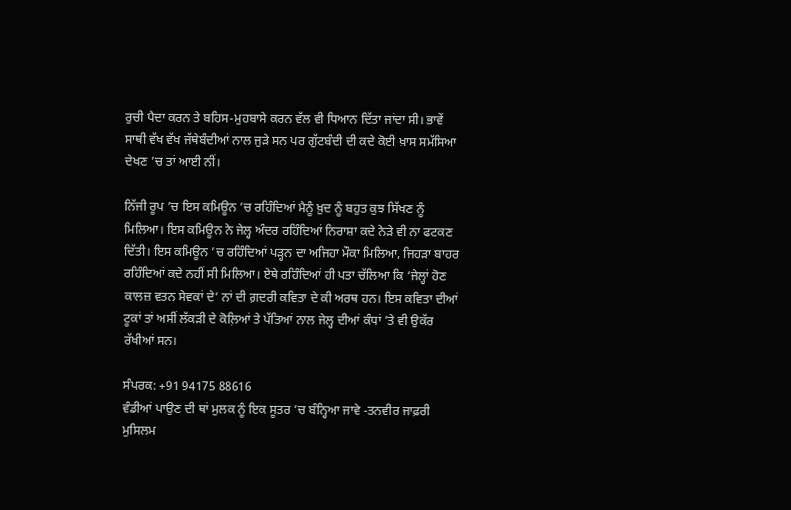ਰੁਚੀ ਪੈਦਾ ਕਰਨ ਤੇ ਬਹਿਸ-ਮੁਹਬਾਸੇ ਕਰਨ ਵੱਲ ਵੀ ਧਿਆਨ ਦਿੱਤਾ ਜਾਂਦਾ ਸੀ। ਭਾਵੇਂ ਸਾਥੀ ਵੱਖ ਵੱਖ ਜੱਥੇਬੰਦੀਆਂ ਨਾਲ ਜੁੜੇ ਸਨ ਪਰ ਗੁੱਟਬੰਦੀ ਦੀ ਕਦੇ ਕੋਈ ਖ਼ਾਸ ਸਮੱਸਿਆ ਦੇਖਣ ’ਚ ਤਾਂ ਆਈ ਨੀਂ।

ਨਿੱਜੀ ਰੂਪ ’ਚ ਇਸ ਕਮਿਊਨ ’ਚ ਰਹਿੰਦਿਆਂ ਮੈਨੂੰ ਖ਼ੁਦ ਨੂੰ ਬਹੁਤ ਕੁਝ ਸਿੱਖਣ ਨੂੰ ਮਿਲਿਆ। ਇਸ ਕਮਿਊਨ ਨੇ ਜੇਲ੍ਹ ਅੰਦਰ ਰਹਿੰਦਿਆਂ ਨਿਰਾਸ਼ਾ ਕਦੇ ਨੇੜੇ ਵੀ ਨਾ ਫਟਕਣ ਦਿੱਤੀ। ਇਸ ਕਮਿਊਨ ’ਚ ਰਹਿੰਦਿਆਂ ਪੜ੍ਹਨ ਦਾ ਅਜਿਹਾ ਮੌਕਾ ਮਿਲਿਆ, ਜਿਹੜਾ ਬਾਹਰ ਰਹਿੰਦਿਆਂ ਕਦੇ ਨਹੀਂ ਸੀ ਮਿਲਿਆ। ਏਥੇ ਰਹਿੰਦਿਆਂ ਹੀ ਪਤਾ ਚੱਲਿਆ ਕਿ ‘ਜੇਲ੍ਹਾਂ ਹੋਣ ਕਾਲਜ਼ ਵਤਨ ਸੇਵਕਾਂ ਦੇ’ ਨਾਂ ਦੀ ਗ਼ਦਰੀ ਕਵਿਤਾ ਦੇ ਕੀ ਅਰਥ ਹਨ। ਇਸ ਕਵਿਤਾ ਦੀਆਂ ਟੂਕਾਂ ਤਾਂ ਅਸੀਂ ਲੱਕੜੀ ਦੇ ਕੋਲ਼ਿਆਂ ਤੇ ਪੱਤਿਆਂ ਨਾਲ ਜੇਲ੍ਹ ਦੀਆਂ ਕੰਧਾਂ ’ਤੇ ਵੀ ਉਕੱਰ ਰੱਖੀਆਂ ਸਨ।

ਸੰਪਰਕ: +91 94175 88616
ਵੰਡੀਆਂ ਪਾਉਣ ਦੀ ਥਾਂ ਮੁਲਕ ਨੂੰ ਇਕ ਸੂਤਰ ’ਚ ਬੰਨ੍ਹਿਆ ਜਾਵੇ -ਤਨਵੀਰ ਜਾਫ਼ਰੀ
ਮੁਸਿਲਮ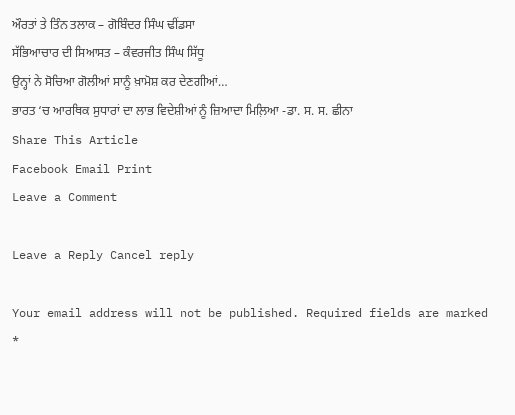ਔਰਤਾਂ ਤੇ ਤਿੰਨ ਤਲਾਕ – ਗੋਬਿੰਦਰ ਸਿੰਘ ਢੀਂਡਸਾ
ਸੱਭਿਆਚਾਰ ਦੀ ਸਿਆਸਤ – ਕੰਵਰਜੀਤ ਸਿੰਘ ਸਿੱਧੂ
ਉਨ੍ਹਾਂ ਨੇ ਸੋਚਿਆ ਗੋਲੀਆਂ ਸਾਨੂੰ ਖ਼ਾਮੋਸ਼ ਕਰ ਦੇਣਗੀਆਂ…
ਭਾਰਤ ‘ਚ ਆਰਥਿਕ ਸੁਧਾਰਾਂ ਦਾ ਲਾਭ ਵਿਦੇਸ਼ੀਆਂ ਨੂੰ ਜ਼ਿਆਦਾ ਮਿਲ਼ਿਆ -ਡਾ. ਸ. ਸ. ਛੀਨਾ
Share This Article
Facebook Email Print
Leave a Comment

Leave a Reply Cancel reply

Your email address will not be published. Required fields are marked *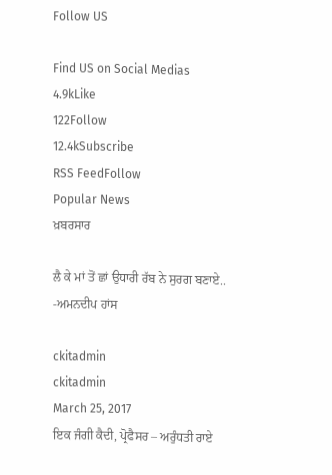Follow US

Find US on Social Medias
4.9kLike
122Follow
12.4kSubscribe
RSS FeedFollow
Popular News
ਖ਼ਬਰਸਾਰ

ਲੈ ਕੇ ਮਾਂ ਤੋਂ ਛਾਂ ਉਧਾਰੀ ਰੱਬ ਨੇ ਸੁਰਗ ਬਣਾਏ.. -ਅਮਨਦੀਪ ਹਾਂਸ

ckitadmin
ckitadmin
March 25, 2017
ਇਕ ਜੰਗੀ ਕੈਦੀ, ਪ੍ਰੋਫੈਸਰ – ਅਰੁੰਧਤੀ ਰਾਏ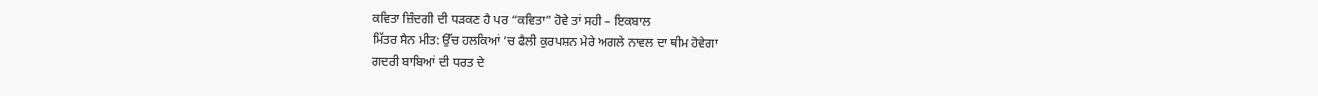ਕਵਿਤਾ ਜ਼ਿੰਦਗੀ ਦੀ ਧੜਕਣ ਹੈ ਪਰ “ਕਵਿਤਾ” ਹੋਵੇ ਤਾਂ ਸਹੀ – ਇਕਬਾਲ
ਮਿੱਤਰ ਸੈਨ ਮੀਤ: ਉੱਚ ਹਲਕਿਆਂ ’ਚ ਫੈਲੀ ਕੁਰਪਸ਼ਨ ਮੇਰੇ ਅਗਲੇ ਨਾਵਲ ਦਾ ਥੀਮ ਹੋਵੇਗਾ
ਗਦਰੀ ਬਾਬਿਆਂ ਦੀ ਧਰਤ ਦੇ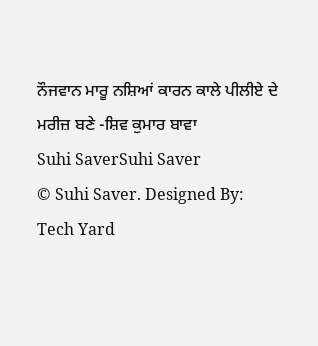ਨੌਜਵਾਨ ਮਾਰੂ ਨਸ਼ਿਆਂ ਕਾਰਨ ਕਾਲੇ ਪੀਲੀਏ ਦੇ ਮਰੀਜ਼ ਬਣੇ -ਸ਼ਿਵ ਕੁਮਾਰ ਬਾਵਾ
Suhi SaverSuhi Saver
© Suhi Saver. Designed By: Tech Yard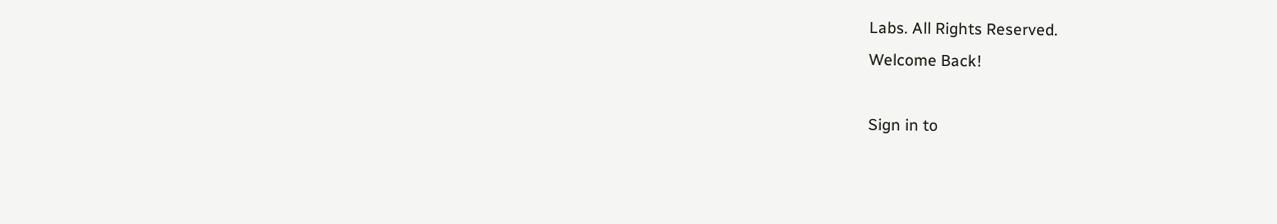Labs. All Rights Reserved.
Welcome Back!

Sign in to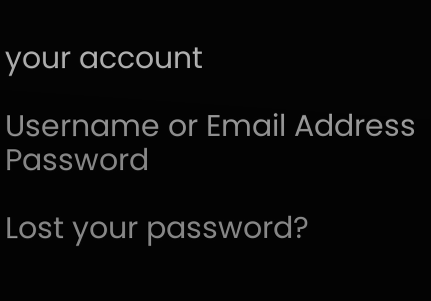your account

Username or Email Address
Password

Lost your password?